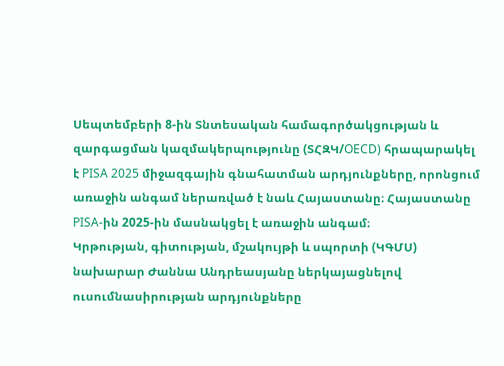Սեպտեմբերի 8-ին Տնտեսական համագործակցության և զարգացման կազմակերպությունը (ՏՀԶԿ/OECD) հրապարակել է PISA 2025 միջազգային գնահատման արդյունքները, որոնցում առաջին անգամ ներառված է նաև Հայաստանը։ Հայաստանը PISA-ին 2025-ին մասնակցել է առաջին անգամ։
Կրթության, գիտության, մշակույթի և սպորտի (ԿԳՄՍ) նախարար Ժաննա Անդրեասյանը ներկայացնելով ուսումնասիրության արդյունքները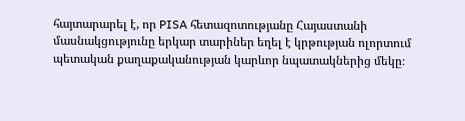հայտարարել է, որ PISA հետազոտությանը Հայաստանի մասնակցությունը երկար տարիներ եղել է կրթության ոլորտում պետական քաղաքականության կարևոր նպատակներից մեկը։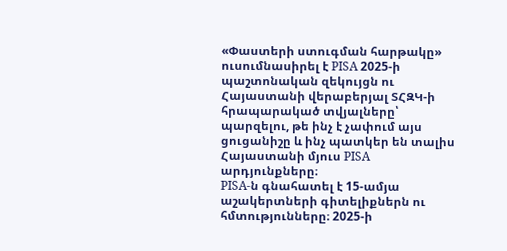«Փաստերի ստուգման հարթակը» ուսումնասիրել է PISA 2025-ի պաշտոնական զեկույցն ու Հայաստանի վերաբերյալ ՏՀԶԿ-ի հրապարակած տվյալները՝ պարզելու, թե ինչ է չափում այս ցուցանիշը և ինչ պատկեր են տալիս Հայաստանի մյուս PISA արդյունքները։
PISA-ն գնահատել է 15-ամյա աշակերտների գիտելիքներն ու հմտությունները։ 2025-ի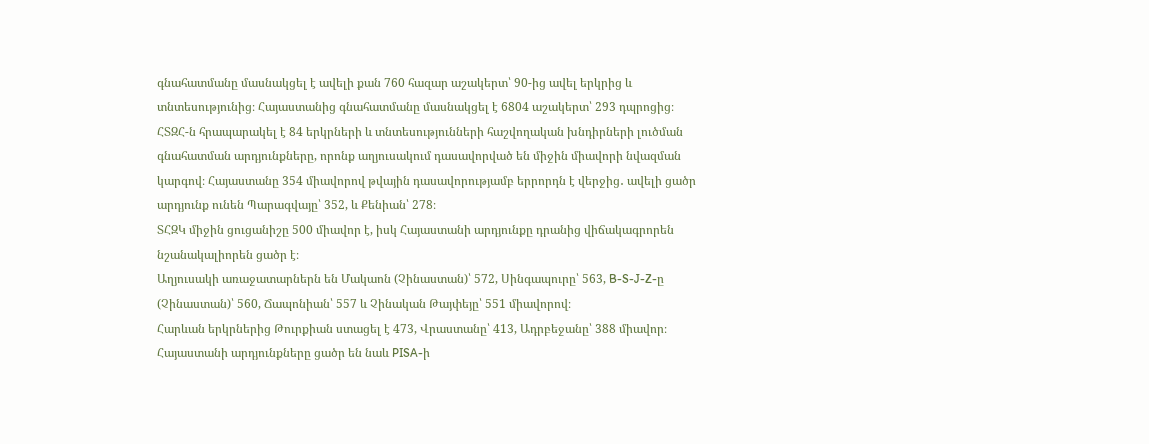գնահատմանը մասնակցել է ավելի քան 760 հազար աշակերտ՝ 90-ից ավել երկրից և տնտեսությունից։ Հայաստանից գնահատմանը մասնակցել է 6804 աշակերտ՝ 293 դպրոցից։
ՀՏԶՀ-ն հրապարակել է 84 երկրների և տնտեսությունների հաշվողական խնդիրների լուծման գնահատման արդյունքները, որոնք աղյուսակում դասավորված են միջին միավորի նվազման կարգով։ Հայաստանը 354 միավորով թվային դասավորությամբ երրորդն է վերջից․ ավելի ցածր արդյունք ունեն Պարագվայը՝ 352, և Քենիան՝ 278։
ՏՀԶԿ միջին ցուցանիշը 500 միավոր է, իսկ Հայաստանի արդյունքը դրանից վիճակագրորեն նշանակալիորեն ցածր է։
Աղյուսակի առաջատարներն են Մակաոն (Չինաստան)՝ 572, Սինգապուրը՝ 563, B-S-J-Z-ը (Չինաստան)՝ 560, Ճապոնիան՝ 557 և Չինական Թայփեյը՝ 551 միավորով։
Հարևան երկրներից Թուրքիան ստացել է 473, Վրաստանը՝ 413, Ադրբեջանը՝ 388 միավոր։
Հայաստանի արդյունքները ցածր են նաև PISA-ի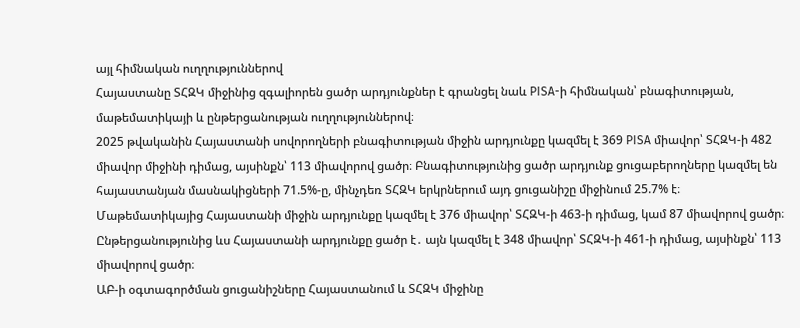այլ հիմնական ուղղություններով
Հայաստանը ՏՀԶԿ միջինից զգալիորեն ցածր արդյունքներ է գրանցել նաև PISA-ի հիմնական՝ բնագիտության, մաթեմատիկայի և ընթերցանության ուղղություններով։
2025 թվականին Հայաստանի սովորողների բնագիտության միջին արդյունքը կազմել է 369 PISA միավոր՝ ՏՀԶԿ-ի 482 միավոր միջինի դիմաց, այսինքն՝ 113 միավորով ցածր։ Բնագիտությունից ցածր արդյունք ցուցաբերողները կազմել են հայաստանյան մասնակիցների 71.5%-ը, մինչդեռ ՏՀԶԿ երկրներում այդ ցուցանիշը միջինում 25.7% է։
Մաթեմատիկայից Հայաստանի միջին արդյունքը կազմել է 376 միավոր՝ ՏՀԶԿ-ի 463-ի դիմաց, կամ 87 միավորով ցածր։
Ընթերցանությունից ևս Հայաստանի արդյունքը ցածր է․ այն կազմել է 348 միավոր՝ ՏՀԶԿ-ի 461-ի դիմաց, այսինքն՝ 113 միավորով ցածր։
ԱԲ-ի օգտագործման ցուցանիշները Հայաստանում և ՏՀԶԿ միջինը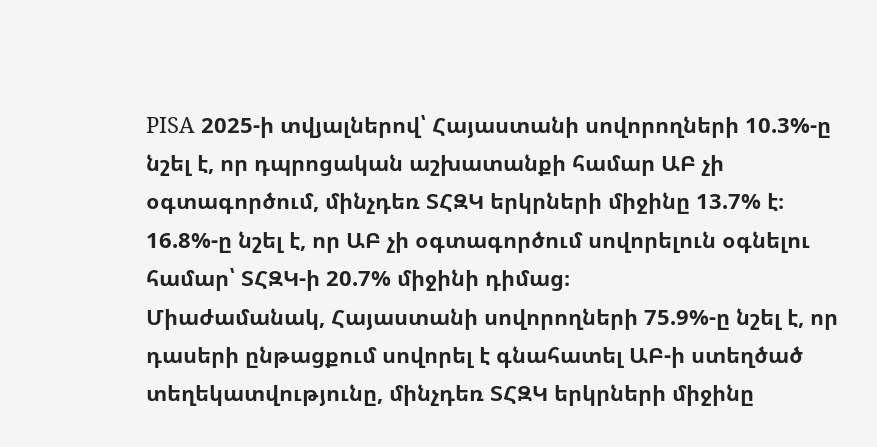PISA 2025-ի տվյալներով՝ Հայաստանի սովորողների 10.3%-ը նշել է, որ դպրոցական աշխատանքի համար ԱԲ չի օգտագործում, մինչդեռ ՏՀԶԿ երկրների միջինը 13.7% է։ 16.8%-ը նշել է, որ ԱԲ չի օգտագործում սովորելուն օգնելու համար՝ ՏՀԶԿ-ի 20.7% միջինի դիմաց։
Միաժամանակ, Հայաստանի սովորողների 75.9%-ը նշել է, որ դասերի ընթացքում սովորել է գնահատել ԱԲ-ի ստեղծած տեղեկատվությունը, մինչդեռ ՏՀԶԿ երկրների միջինը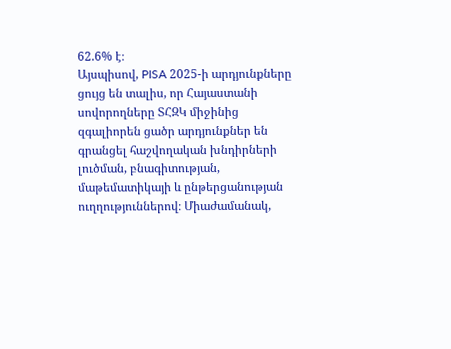62.6% է։
Այսպիսով, PISA 2025-ի արդյունքները ցույց են տալիս, որ Հայաստանի սովորողները ՏՀԶԿ միջինից զգալիորեն ցածր արդյունքներ են գրանցել հաշվողական խնդիրների լուծման, բնագիտության, մաթեմատիկայի և ընթերցանության ուղղություններով։ Միաժամանակ,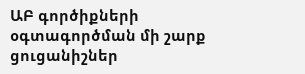ԱԲ գործիքների օգտագործման մի շարք ցուցանիշներ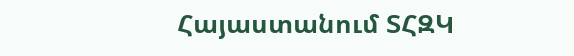Հայաստանում ՏՀԶԿ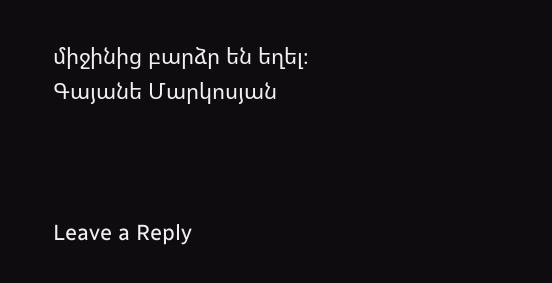միջինից բարձր են եղել։
Գայանե Մարկոսյան



Leave a Reply